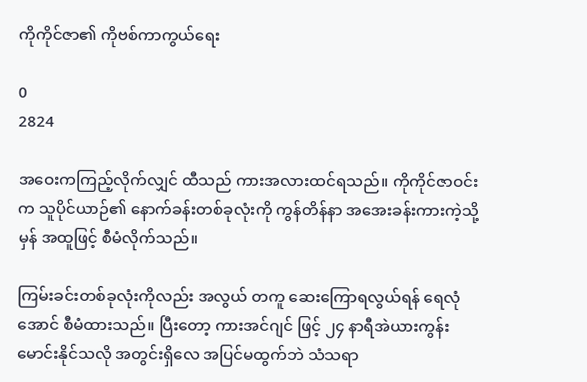ကိုကိုင်ဇာ၏ ကိုဗစ်ကာကွယ်ရေး

0
2824

အဝေးကကြည့်လိုက်လျှင် ထီသည် ကားအလားထင်ရသည်။ ကိုကိုင်ဇာဝင်း က သူပိုင်ယာဉ်၏ နောက်ခန်းတစ်ခုလုံးကို ကွန်တိန်နာ အအေးခန်းကားကဲ့သို့ မှန် အထူဖြင့် စီမံလိုက်သည်။

ကြမ်းခင်းတစ်ခုလုံးကိုလည်း အလွယ် တကူ ဆေးကြောရလွယ်ရန် ရေလုံအောင် စီမံထားသည်။ ပြီးတော့ ကားအင်ဂျင် ဖြင့် ၂၄ နာရီအဲယားကွန်းမောင်းနိုင်သလို အတွင်းရှိလေ အပြင်မထွက်ဘဲ သံသရာ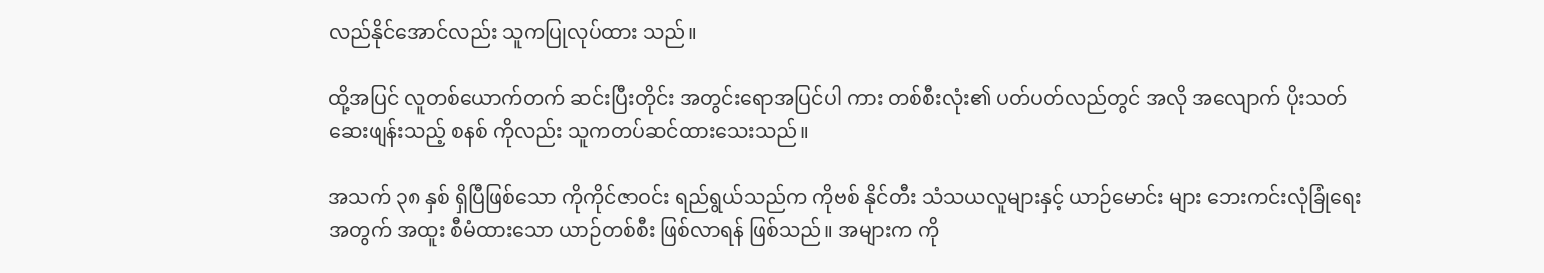လည်နိုင်အောင်လည်း သူကပြုလုပ်ထား သည်။

ထို့အပြင် လူတစ်ယောက်တက် ဆင်းပြီးတိုင်း အတွင်းရောအပြင်ပါ ကား တစ်စီးလုံး၏ ပတ်ပတ်လည်တွင် အလို အလျောက် ပိုးသတ်ဆေးဖျန်းသည့် စနစ် ကိုလည်း သူကတပ်ဆင်ထားသေးသည်။

အသက် ၃၈ နှစ် ရှိပြီဖြစ်သော ကိုကိုင်ဇာဝင်း ရည်ရွယ်သည်က ကိုဗစ် နိုင်တီး သံသယလူများနှင့် ယာဉ်မောင်း များ ဘေးကင်းလုံခြုံရေးအတွက် အထူး စီမံထားသော ယာဉ်တစ်စီး ဖြစ်လာရန် ဖြစ်သည်။ အများက ကို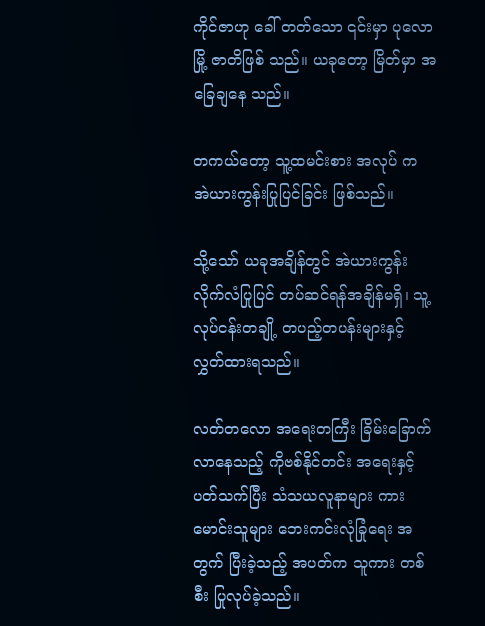ကိုင်ဇာဟု ခေါ် တတ်သော ၎င်းမှာ ပုလောမြို့ ဇာတိဖြစ် သည်။ ယခုတော့ မြိတ်မှာ အခြေချနေ သည်။

တကယ်တော့ သူ့ထမင်းစား အလုပ် က အဲယားကွန်းပြုပြင်ခြင်း ဖြစ်သည်။

သို့သော် ယခုအချိန်တွင် အဲယားကွန်း လိုက်လံပြုပြင် တပ်ဆင်ရန်အချိန်မရှိ၊ သူ့လုပ်ငန်းတချို့ တပည့်တပန်းများနှင့် လွှတ်ထားရသည်။

လတ်တလော အရေးတကြီး ခြိမ်းခြောက်လာနေသည့် ကိုဗစ်နိုင်တင်း အရေးနှင့် ပတ်သက်ပြီး သံသယလူနာများ ကားမောင်းသူများ ဘေးကင်းလုံခြုံရေး အတွက် ပြီးခဲ့သည့် အပတ်က သူကား တစ်စီး ပြုလုပ်ခဲ့သည်။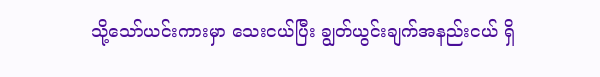သို့သော်ယင်းကားမှာ သေးငယ်ပြီး ချွတ်ယွင်းချက်အနည်းငယ် ရှိ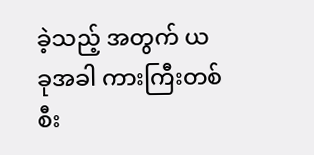ခဲ့သည့် အတွက် ယခုအခါ ကားကြီးတစ်စီး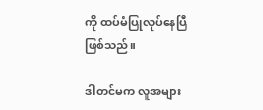ကို ထပ်မံပြုလုပ်နေပြီဖြစ်သည်။

ဒါတင်မက လူအများ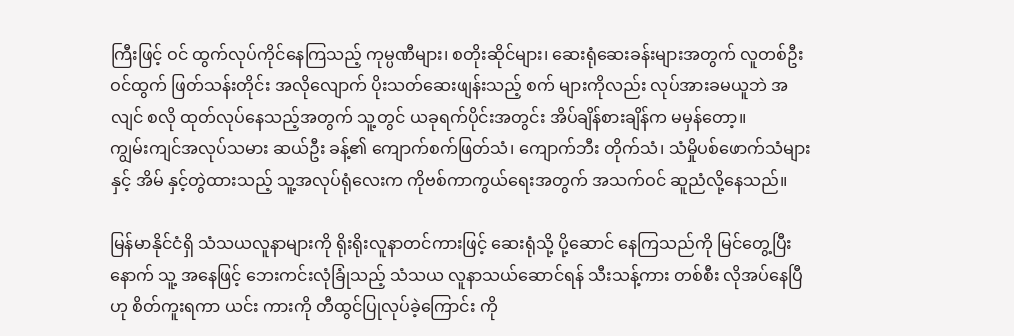ကြီးဖြင့် ဝင် ထွက်လုပ်ကိုင်နေကြသည့် ကုမ္ပဏီများ၊ စတိုးဆိုင်များ၊ ဆေးရုံဆေးခန်းများအတွက် လူတစ်ဦးဝင်ထွက် ဖြတ်သန်းတိုင်း အလိုလျောက် ပိုးသတ်ဆေးဖျန်းသည့် စက် များကိုလည်း လုပ်အားခမယူဘဲ အလျင် စလို ထုတ်လုပ်နေသည့်အတွက် သူ့တွင် ယခုရက်ပိုင်းအတွင်း အိပ်ချိန်စားချိန်က မမှန်တော့။
ကျွမ်းကျင်အလုပ်သမား ဆယ်ဦး ခန့်၏ ကျောက်စက်ဖြတ်သံ၊ ကျောက်ဘီး တိုက်သံ၊ သံမှိုပစ်ဖောက်သံများနှင့် အိမ် နှင့်တွဲထားသည့် သူ့အလုပ်ရုံလေးက ကိုဗစ်ကာကွယ်ရေးအတွက် အသက်ဝင် ဆူညံလို့နေသည်။

မြန်မာနိုင်ငံရှိ သံသယလူနာများကို ရိုးရိုးလူနာတင်ကားဖြင့် ဆေးရုံသို့ ပို့ဆောင် နေကြသည်ကို မြင်တွေ့ပြီးနောက် သူ့ အနေဖြင့် ဘေးကင်းလုံခြုံသည့် သံသယ လူနာသယ်ဆောင်ရန် သီးသန့်ကား တစ်စီး လိုအပ်နေပြီဟု စိတ်ကူးရကာ ယင်း ကားကို တီထွင်ပြုလုပ်ခဲ့ကြောင်း ကို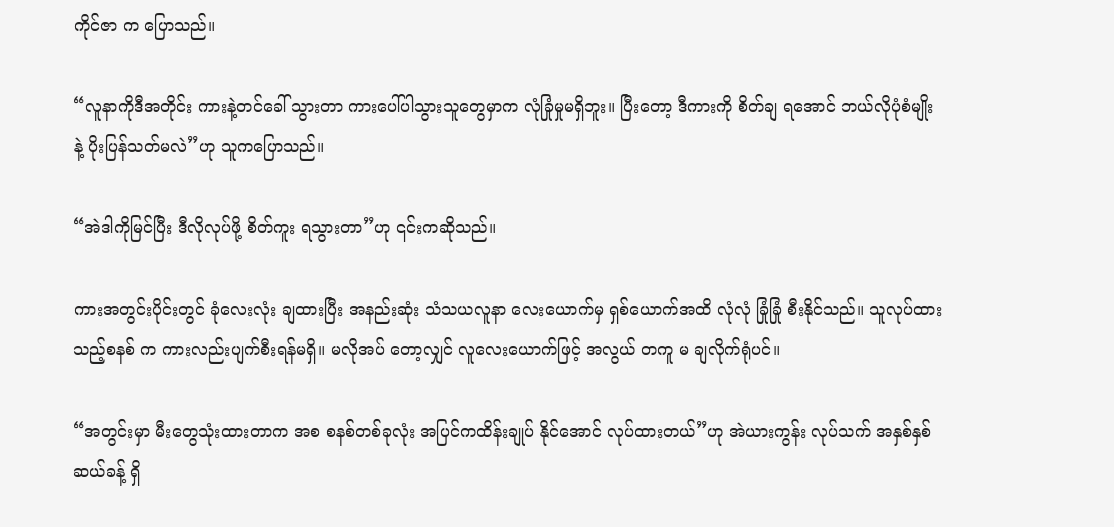ကိုင်ဇာ က ပြောသည်။

“လူနာကိုဒီအတိုင်း ကားနဲ့တင်ခေါ် သွားတာ ကားပေါ်ပါသွားသူတွေမှာက လုံခြုံမှုမရှိဘူး။ ပြီးတော့ ဒီကားကို စိတ်ချ ရအောင် ဘယ်လိုပုံစံမျိုးနဲ့ ပိုးပြန်သတ်မလဲ”ဟု သူကပြောသည်။

“အဲဒါကိုမြင်ပြီး ဒီလိုလုပ်ဖို့ စိတ်ကူး ရသွားတာ”ဟု ၎င်းကဆိုသည်။

ကားအတွင်းပိုင်းတွင် ခုံလေးလုံး ချထားပြီး အနည်းဆုံး သံသယလူနာ လေးယောက်မှ ရှစ်ယောက်အထိ လုံလုံ ခြုံခြုံ စီးနိုင်သည်။ သူလုပ်ထားသည့်စနစ် က ကားလည်းပျက်စီးရန်မရှိ။ မလိုအပ် တော့လျှင် လူလေးယောက်ဖြင့် အလွယ် တကူ မ ချလိုက်ရုံပင်။

“အတွင်းမှာ မီးတွေသုံးထားတာက အစ စနစ်တစ်ခုလုံး အပြင်ကထိန်းချုပ် နိုင်အောင် လုပ်ထားတယ်”ဟု အဲယားကွန်း လုပ်သက် အနှစ်နှစ်ဆယ်ခန့် ရှိ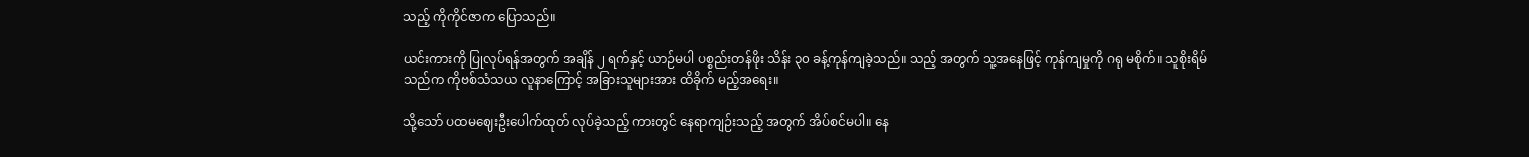သည့် ကိုကိုင်ဇာက ပြောသည်။

ယင်းကားကို ပြုလုပ်ရန်အတွက် အချိန် ၂ ရက်နှင့် ယာဉ်မပါ ပစ္စည်းတန်ဖိုး သိန်း ၃၀ ခန့်ကုန်ကျခဲ့သည်။ သည့် အတွက် သူ့အနေဖြင့် ကုန်ကျမှုကို ဂရု မစိုက်။ သူစိုးရိမ်သည်က ကိုဗစ်သံသယ လူနာကြောင့် အခြားသူများအား ထိခိုက် မည့်အရေး။

သို့သော် ပထမဈေးဦးပေါက်ထုတ် လုပ်ခဲ့သည့် ကားတွင် နေရာကျဉ်းသည့် အတွက် အိပ်စင်မပါ။ နေ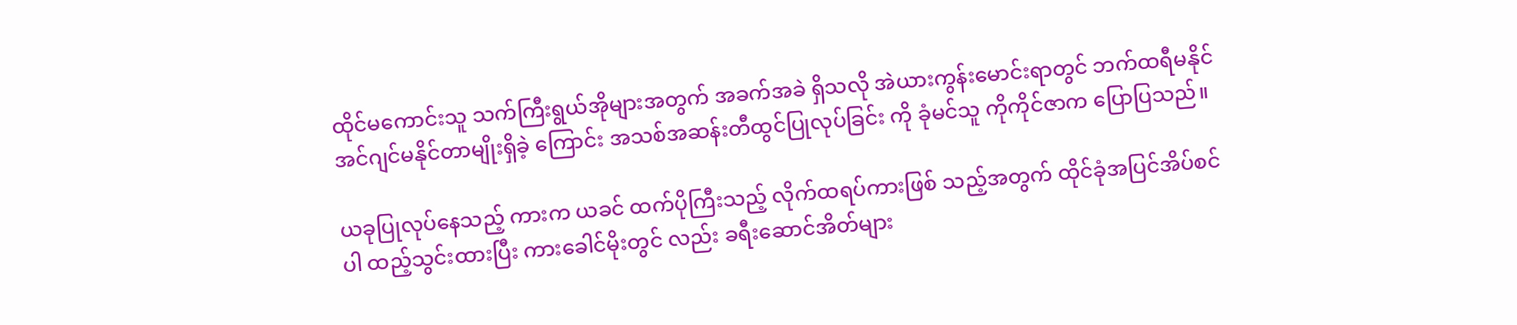ထိုင်မကောင်းသူ သက်ကြီးရွယ်အိုများအတွက် အခက်အခဲ ရှိသလို အဲယားကွန်းမောင်းရာတွင် ဘက်ထရီမနိုင် အင်ဂျင်မနိုင်တာမျိုးရှိခဲ့ ကြောင်း အသစ်အဆန်းတီထွင်ပြုလုပ်ခြင်း ကို ခုံမင်သူ ကိုကိုင်ဇာက ပြောပြသည်။

ယခုပြုလုပ်နေသည့် ကားက ယခင် ထက်ပိုကြီးသည့် လိုက်ထရပ်ကားဖြစ် သည့်အတွက် ထိုင်ခုံအပြင်အိပ်စင်ပါ ထည့်သွင်းထားပြီး ကားခေါင်မိုးတွင် လည်း ခရီးဆောင်အိတ်များ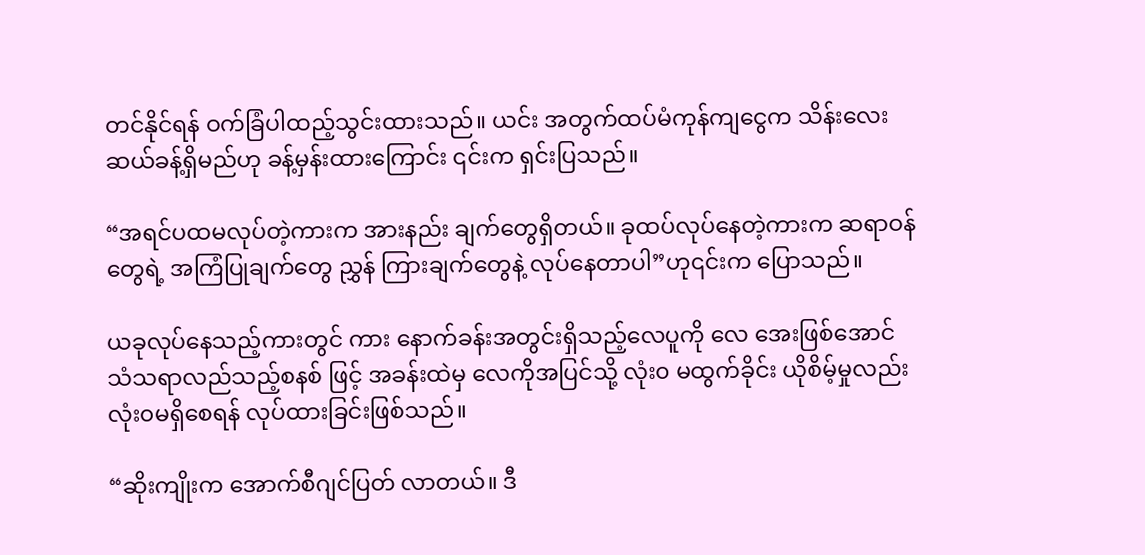တင်နိုင်ရန် ဝက်ခြံပါထည့်သွင်းထားသည်။ ယင်း အတွက်ထပ်မံကုန်ကျငွေက သိန်းလေး ဆယ်ခန့်ရှိမည်ဟု ခန့်မှန်းထားကြောင်း ၎င်းက ရှင်းပြသည်။

“အရင်ပထမလုပ်တဲ့ကားက အားနည်း ချက်တွေရှိတယ်။ ခုထပ်လုပ်နေတဲ့ကားက ဆရာဝန်တွေရဲ့ အကြံပြုချက်တွေ ညွှန် ကြားချက်တွေနဲ့ လုပ်နေတာပါ”ဟု၎င်းက ပြောသည်။

ယခုလုပ်နေသည့်ကားတွင် ကား နောက်ခန်းအတွင်းရှိသည့်လေပူကို လေ အေးဖြစ်အောင် သံသရာလည်သည့်စနစ် ဖြင့် အခန်းထဲမှ လေကိုအပြင်သို့ လုံး၀ မထွက်ခိုင်း ယိုစိမ့်မှုလည်း လုံး၀မရှိစေရန် လုပ်ထားခြင်းဖြစ်သည်။

“ဆိုးကျိုးက အောက်စီဂျင်ပြတ် လာတယ်။ ဒီ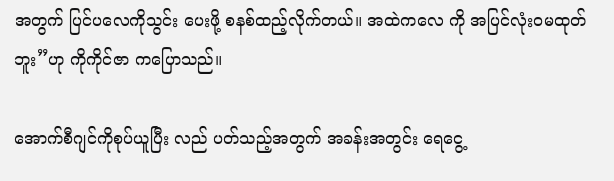အတွက် ပြင်ပလေကိုသွင်း ပေးဖို့ စနစ်ထည့်လိုက်တယ်။ အထဲကလေ ကို အပြင်လုံး၀မထုတ်ဘူး”ဟု ကိုကိုင်ဇာ ကပြောသည်။

အောက်စီဂျင်ကိုစုပ်ယူပြီး လည် ပတ်သည့်အတွက် အခန်းအတွင်း ရေငွေ့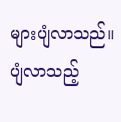များပျံလာသည်။ ပျံလာသည့်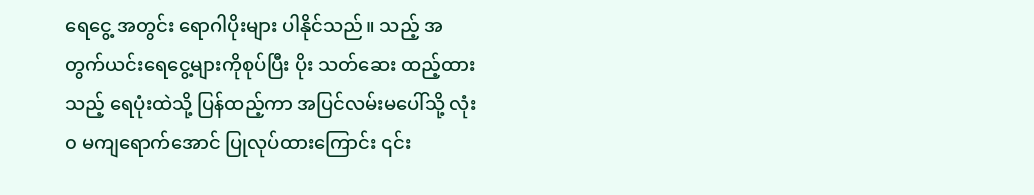ရေငွေ့ အတွင်း ရောဂါပိုးများ ပါနိုင်သည်။ သည့် အတွက်ယင်းရေငွေ့များကိုစုပ်ပြီး ပိုး သတ်ဆေး ထည့်ထားသည့် ရေပုံးထဲသို့ ပြန်ထည့်ကာ အပြင်လမ်းမပေါ်သို့ လုံး၀ မကျရောက်အောင် ပြုလုပ်ထားကြောင်း ၎င်း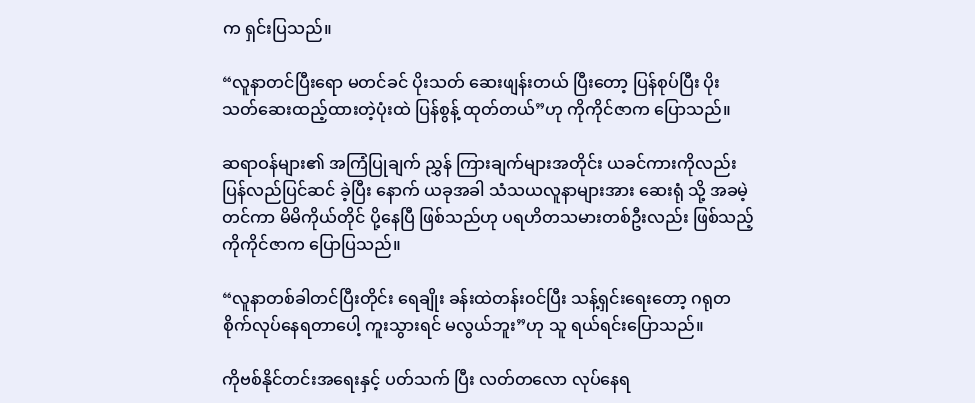က ရှင်းပြသည်။

“လူနာတင်ပြီးရော မတင်ခင် ပိုးသတ် ဆေးဖျန်းတယ် ပြီးတော့ ပြန်စုပ်ပြီး ပိုး သတ်ဆေးထည့်ထားတဲ့ပုံးထဲ ပြန်စွန့် ထုတ်တယ်”ဟု ကိုကိုင်ဇာက ပြောသည်။

ဆရာဝန်များ၏ အကြံပြုချက် ညွှန် ကြားချက်များအတိုင်း ယခင်ကားကိုလည်း ပြန်လည်ပြင်ဆင် ခဲ့ပြီး နောက် ယခုအခါ သံသယလူနာများအား ဆေးရုံ သို့ အခမဲ့တင်ကာ မိမိကိုယ်တိုင် ပို့နေပြီ ဖြစ်သည်ဟု ပရဟိတသမားတစ်ဦးလည်း ဖြစ်သည့် ကိုကိုင်ဇာက ပြောပြသည်။

“လူနာတစ်ခါတင်ပြီးတိုင်း ရေချိုး ခန်းထဲတန်းဝင်ပြီး သန့်ရှင်းရေးတော့ ဂရုတစိုက်လုပ်နေရတာပေါ့ ကူးသွားရင် မလွယ်ဘူး”ဟု သူ ရယ်ရင်းပြောသည်။

ကိုဗစ်နိုင်တင်းအရေးနှင့် ပတ်သက် ပြီး လတ်တလော လုပ်နေရ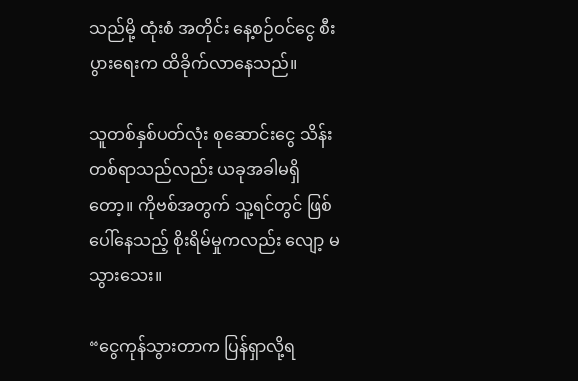သည်မို့ ထုံးစံ အတိုင်း နေ့စဉ်ဝင်ငွေ စီးပွားရေးက ထိခိုက်လာနေသည်။

သူတစ်နှစ်ပတ်လုံး စုဆောင်းငွေ သိန်းတစ်ရာသည်လည်း ယခုအခါမရှိ တော့။ ကိုဗစ်အတွက် သူ့ရင်တွင် ဖြစ် ပေါ်နေသည့် စိုးရိမ်မှုကလည်း လျော့ မသွားသေး။

“ငွေကုန်သွားတာက ပြန်ရှာလို့ရ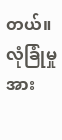တယ်။ လုံခြုံမှုအား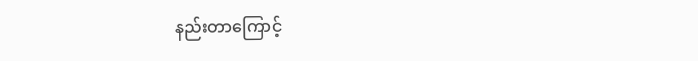နည်းတာကြောင့်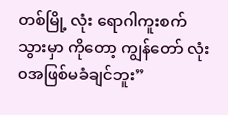တစ်မြို့ လုံး ရောဂါကူးစက်သွားမှာ ကိုတော့ ကျွန်တော် လုံး၀အဖြစ်မခံချင်ဘူး”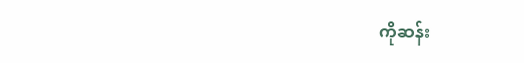ကိုဆန်း